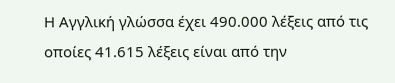Η Αγγλική γλώσσα έχει 490.000 λέξεις από τις οποίες 41.615 λέξεις είναι από την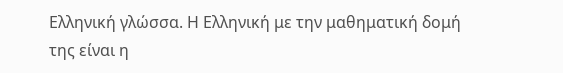Ελληνική γλώσσα. Η Ελληνική με την μαθηματική δομή της είναι η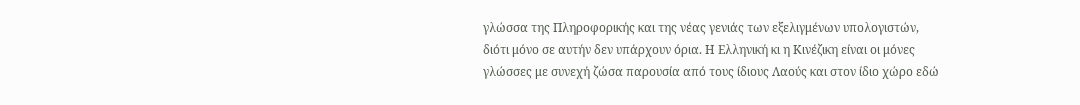γλώσσα της Πληροφορικής και της νέας γενιάς των εξελιγμένων υπολογιστών, διότι μόνο σε αυτήν δεν υπάρχουν όρια. Η Ελληνική κι η Κινέζικη είναι οι μόνες γλώσσες με συνεχή ζώσα παρουσία από τους ίδιους Λαούς και στον ίδιο χώρο εδώ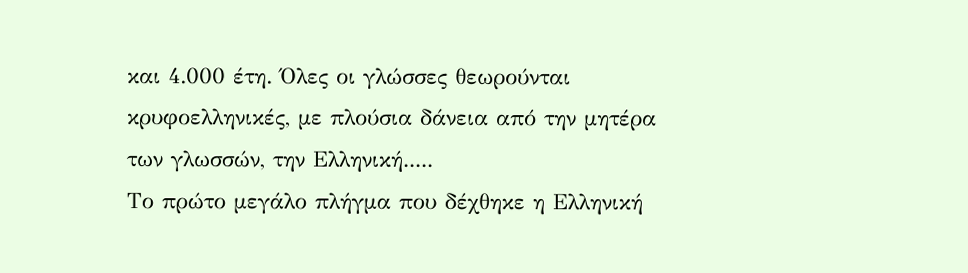και 4.000 έτη. Όλες οι γλώσσες θεωρούνται κρυφοελληνικές, με πλούσια δάνεια από την μητέρα των γλωσσών, την Ελληνική.....
Tο πρώτο μεγάλο πλήγμα που δέχθηκε η Ελληνική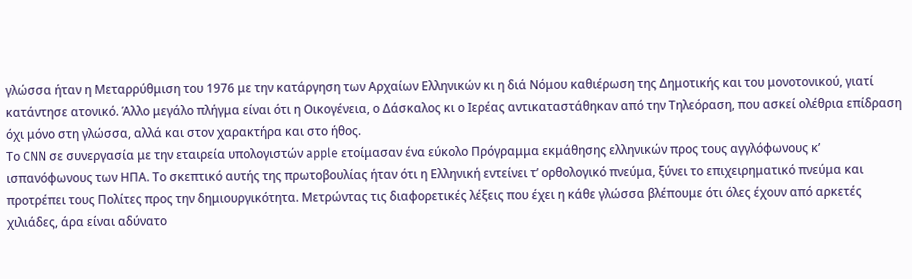γλώσσα ήταν η Μεταρρύθμιση του 1976 με την κατάργηση των Αρχαίων Ελληνικών κι η διά Νόμου καθιέρωση της Δημοτικής και του μονοτονικού, γιατί κατάντησε ατονικό. Άλλο μεγάλο πλήγμα είναι ότι η Οικογένεια, ο Δάσκαλος κι ο Ιερέας αντικαταστάθηκαν από την Τηλεόραση, που ασκεί ολέθρια επίδραση όχι μόνο στη γλώσσα, αλλά και στον χαρακτήρα και στο ήθος.
Το CNN σε συνεργασία με την εταιρεία υπολογιστών apple ετοίμασαν ένα εύκολο Πρόγραμμα εκμάθησης ελληνικών προς τους αγγλόφωνους κ’ ισπανόφωνους των ΗΠΑ. Το σκεπτικό αυτής της πρωτοβουλίας ήταν ότι η Ελληνική εντείνει τ’ ορθολογικό πνεύμα, ξύνει το επιχειρηματικό πνεύμα και προτρέπει τους Πολίτες προς την δημιουργικότητα. Μετρώντας τις διαφορετικές λέξεις που έχει η κάθε γλώσσα βλέπουμε ότι όλες έχουν από αρκετές χιλιάδες, άρα είναι αδύνατο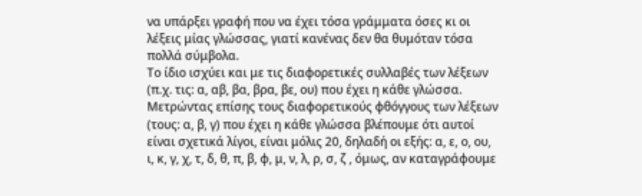να υπάρξει γραφή που να έχει τόσα γράμματα όσες κι οι λέξεις μίας γλώσσας, γιατί κανένας δεν θα θυμόταν τόσα πολλά σύμβολα.
Το ίδιο ισχύει και με τις διαφορετικές συλλαβές των λέξεων (π.χ. τις: α, αβ, βα, βρα, βε, ου) που έχει η κάθε γλώσσα. Μετρώντας επίσης τους διαφορετικούς φθόγγους των λέξεων (τους: α, β, γ) που έχει η κάθε γλώσσα βλέπουμε ότι αυτοί είναι σχετικά λίγοι, είναι μόλις 20, δηλαδή οι εξής: α, ε, ο, ου, ι, κ, γ, χ, τ, δ, θ, π, β, φ, μ, ν, λ, ρ, σ, ζ , όμως, αν καταγράφουμε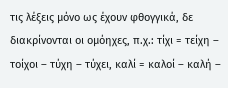τις λέξεις μόνο ως έχουν φθογγικά, δε διακρίνονται οι ομόηχες, π.χ.: τίχι = τείχη – τοίχοι – τύχη – τύχει, καλί = καλοί – καλή –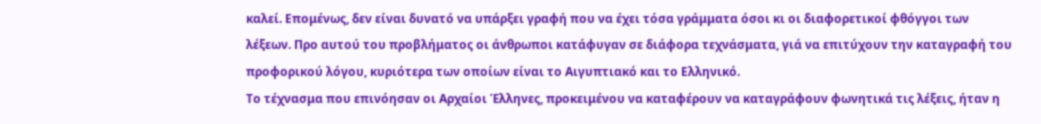καλεί. Επομένως, δεν είναι δυνατό να υπάρξει γραφή που να έχει τόσα γράμματα όσοι κι οι διαφορετικοί φθόγγοι των λέξεων. Προ αυτού του προβλήματος οι άνθρωποι κατάφυγαν σε διάφορα τεχνάσματα, γιά να επιτύχουν την καταγραφή του προφορικού λόγου, κυριότερα των οποίων είναι το Αιγυπτιακό και το Ελληνικό.
Το τέχνασμα που επινόησαν οι Αρχαίοι Έλληνες, προκειμένου να καταφέρουν να καταγράφουν φωνητικά τις λέξεις, ήταν η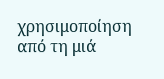χρησιμοποίηση από τη μιά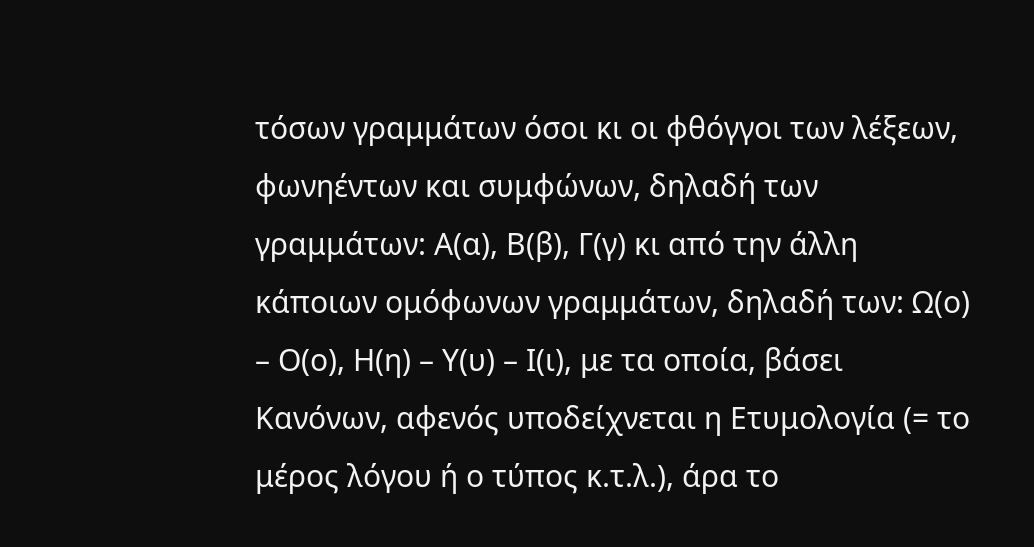τόσων γραμμάτων όσοι κι οι φθόγγοι των λέξεων, φωνηέντων και συμφώνων, δηλαδή των γραμμάτων: Α(α), Β(β), Γ(γ) κι από την άλλη κάποιων ομόφωνων γραμμάτων, δηλαδή των: Ω(ο) – Ο(ο), Η(η) – Υ(υ) – Ι(ι), με τα οποία, βάσει Κανόνων, αφενός υποδείχνεται η Ετυμολογία (= το μέρος λόγου ή ο τύπος κ.τ.λ.), άρα το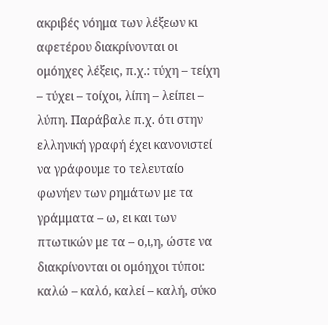ακριβές νόημα των λέξεων κι αφετέρου διακρίνονται οι ομόηχες λέξεις, π.χ.: τύχη – τείχη – τύχει – τοίχοι, λίπη – λείπει – λύπη. Παράβαλε π.χ. ότι στην ελληνική γραφή έχει κανονιστεί να γράφουμε το τελευταίο φωνήεν των ρημάτων με τα γράμματα – ω, ει και των πτωτικών με τα – ο,ι,η, ώστε να διακρίνονται οι ομόηχοι τύποι: καλώ – καλό, καλεί – καλή, σύκο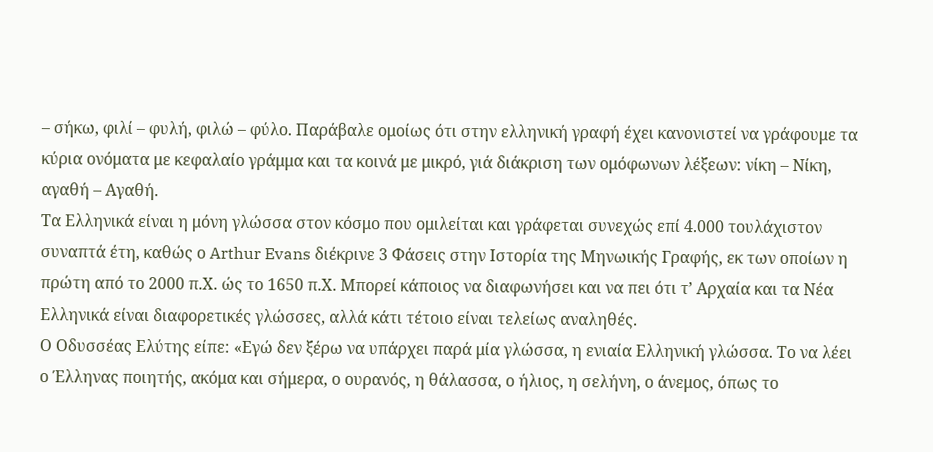– σήκω, φιλί – φυλή, φιλώ – φύλο. Παράβαλε ομοίως ότι στην ελληνική γραφή έχει κανονιστεί να γράφουμε τα κύρια ονόματα με κεφαλαίο γράμμα και τα κοινά με μικρό, γιά διάκριση των ομόφωνων λέξεων: νίκη – Νίκη, αγαθή – Αγαθή.
Τα Ελληνικά είναι η μόνη γλώσσα στον κόσμο που ομιλείται και γράφεται συνεχώς επί 4.000 τουλάχιστον συναπτά έτη, καθώς ο Arthur Evans διέκρινε 3 Φάσεις στην Ιστορία της Μηνωικής Γραφής, εκ των οποίων η πρώτη από το 2000 π.Χ. ώς το 1650 π.Χ. Μπορεί κάποιος να διαφωνήσει και να πει ότι τ’ Αρχαία και τα Νέα Ελληνικά είναι διαφορετικές γλώσσες, αλλά κάτι τέτοιο είναι τελείως αναληθές.
Ο Οδυσσέας Ελύτης είπε: «Εγώ δεν ξέρω να υπάρχει παρά μία γλώσσα, η ενιαία Ελληνική γλώσσα. Το να λέει ο Έλληνας ποιητής, ακόμα και σήμερα, ο ουρανός, η θάλασσα, ο ήλιος, η σελήνη, ο άνεμος, όπως το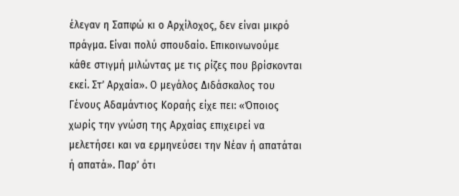έλεγαν η Σαπφώ κι ο Αρχίλοχος, δεν είναι μικρό πράγμα. Είναι πολύ σπουδαίο. Επικοινωνούμε κάθε στιγμή μιλώντας με τις ρίζες που βρίσκονται εκεί. Στ’ Αρχαία». Ο μεγάλος Διδάσκαλος του Γένους Αδαμάντιος Κοραής είχε πει: «Όποιος χωρίς την γνώση της Αρχαίας επιχειρεί να μελετήσει και να ερμηνεύσει την Νέαν ή απατάται ή απατά». Παρ’ ότι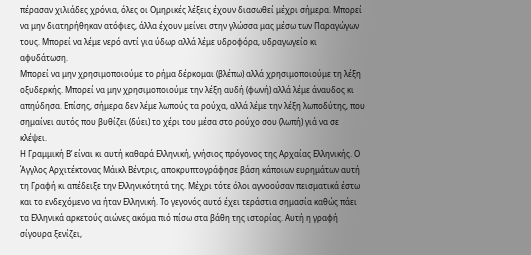πέρασαν χιλιάδες χρόνια, όλες οι Ομηρικές λέξεις έχουν διασωθεί μέχρι σήμερα. Μπορεί να μην διατηρήθηκαν ατόφιες, άλλα έχουν μείνει στην γλώσσα μας μέσω των Παραγώγων τους. Μπορεί να λέμε νερό αντί για ύδωρ αλλά λέμε υδροφόρα, υδραγωγείο κι αφυδάτωση.
Μπορεί να μην χρησιμοποιούμε το ρήμα δέρκομαι (βλέπω) αλλά χρησιμοποιούμε τη λέξη οξυδερκής. Μπορεί να μην χρησιμοποιούμε την λέξη αυδή (φωνή) αλλά λέμε άναυδος κι απηύδησα. Επίσης, σήμερα δεν λέμε λωπούς τα ρούχα, αλλά λέμε την λέξη λωποδύτης, που σημαίνει αυτός που βυθίζει (δύει) το χέρι του μέσα στο ρούχο σου (λωπή) γιά να σε κλέψει.
Η Γραμμική Β’ είναι κι αυτή καθαρά Ελληνική, γνήσιος πρόγονος της Αρχαίας Ελληνικής. Ο Άγγλος Αρχιτέκτονας Μάικλ Βέντρις, αποκρυπτογράφησε βάση κάποιων ευρημάτων αυτή τη Γραφή κι απέδειξε την Ελληνικότητά της. Μέχρι τότε όλοι αγνοούσαν πεισματικά έστω και το ενδεχόμενο να ήταν Ελληνική. Το γεγονός αυτό έχει τεράστια σημασία καθώς πάει τα Ελληνικά αρκετούς αιώνες ακόμα πιό πίσω στα βάθη της ιστορίας. Αυτή η γραφή σίγουρα ξενίζει,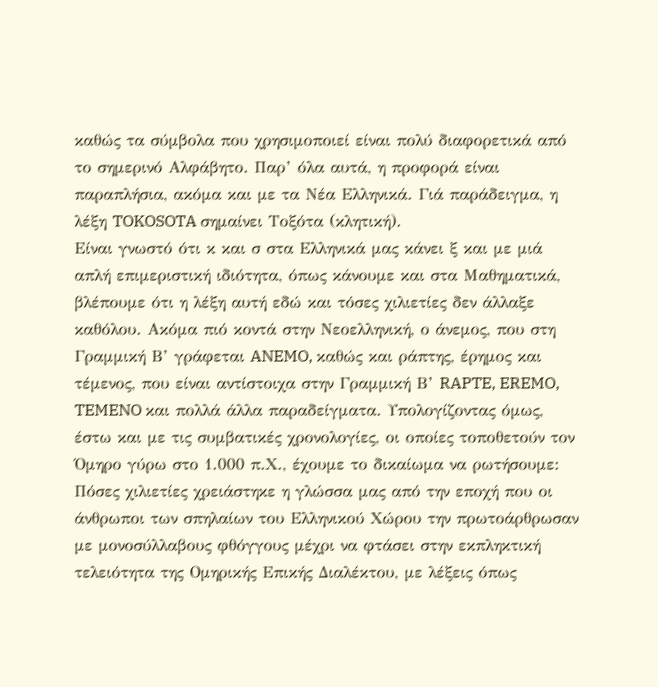καθώς τα σύμβολα που χρησιμοποιεί είναι πολύ διαφορετικά από το σημερινό Αλφάβητο. Παρ’ όλα αυτά, η προφορά είναι παραπλήσια, ακόμα και με τα Νέα Ελληνικά. Γιά παράδειγμα, η λέξη TOKOSOTA σημαίνει Τοξότα (κλητική).
Είναι γνωστό ότι κ και σ στα Ελληνικά μας κάνει ξ και με μιά απλή επιμεριστική ιδιότητα, όπως κάνουμε και στα Μαθηματικά, βλέπουμε ότι η λέξη αυτή εδώ και τόσες χιλιετίες δεν άλλαξε καθόλου. Ακόμα πιό κοντά στην Νεοελληνική, ο άνεμος, που στη Γραμμική Β’ γράφεται ANEMO, καθώς και ράπτης, έρημος και τέμενος, που είναι αντίστοιχα στην Γραμμική Β’ RAPTE, EREMO, TEMENO και πολλά άλλα παραδείγματα. Υπολογίζοντας όμως, έστω και με τις συμβατικές χρονολογίες, οι οποίες τοποθετούν τον Όμηρο γύρω στο 1.000 π.Χ., έχουμε το δικαίωμα να ρωτήσουμε: Πόσες χιλιετίες χρειάστηκε η γλώσσα μας από την εποχή που οι άνθρωποι των σπηλαίων του Ελληνικού Χώρου την πρωτοάρθρωσαν με μονοσύλλαβους φθόγγους μέχρι να φτάσει στην εκπληκτική τελειότητα της Ομηρικής Επικής Διαλέκτου, με λέξεις όπως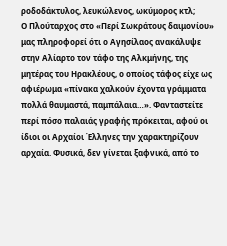ροδοδάκτυλος, λευκώλενος, ωκύμορος κτλ;
Ο Πλούταρχος στο «Περί Σωκράτους δαιμονίου» μας πληροφορεί ότι ο Αγησίλαος ανακάλυψε στην Αλίαρτο τον τάφο της Αλκμήνης, της μητέρας του Ηρακλέους, ο οποίος τάφος είχε ως αφιέρωμα «πίνακα χαλκούν έχοντα γράμματα πολλά θαυμαστά, παμπάλαια…». Φανταστείτε περί πόσο παλαιάς γραφής πρόκειται, αφού οι ίδιοι οι Αρχαίοι Έλληνες την χαρακτηρίζουν αρχαία. Φυσικά, δεν γίνεται ξαφνικά, από το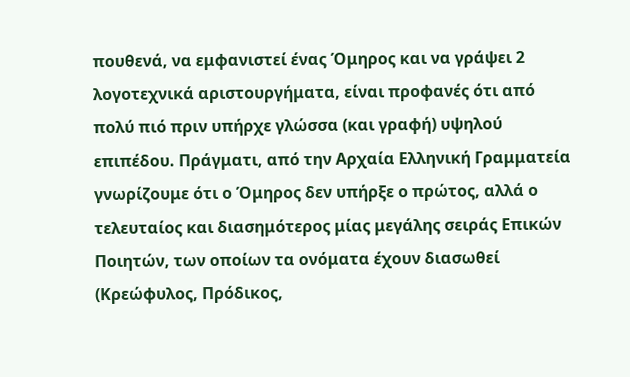πουθενά, να εμφανιστεί ένας Όμηρος και να γράψει 2 λογοτεχνικά αριστουργήματα, είναι προφανές ότι από πολύ πιό πριν υπήρχε γλώσσα (και γραφή) υψηλού επιπέδου. Πράγματι, από την Αρχαία Ελληνική Γραμματεία γνωρίζουμε ότι ο Όμηρος δεν υπήρξε ο πρώτος, αλλά ο τελευταίος και διασημότερος μίας μεγάλης σειράς Επικών Ποιητών, των οποίων τα ονόματα έχουν διασωθεί (Κρεώφυλος, Πρόδικος,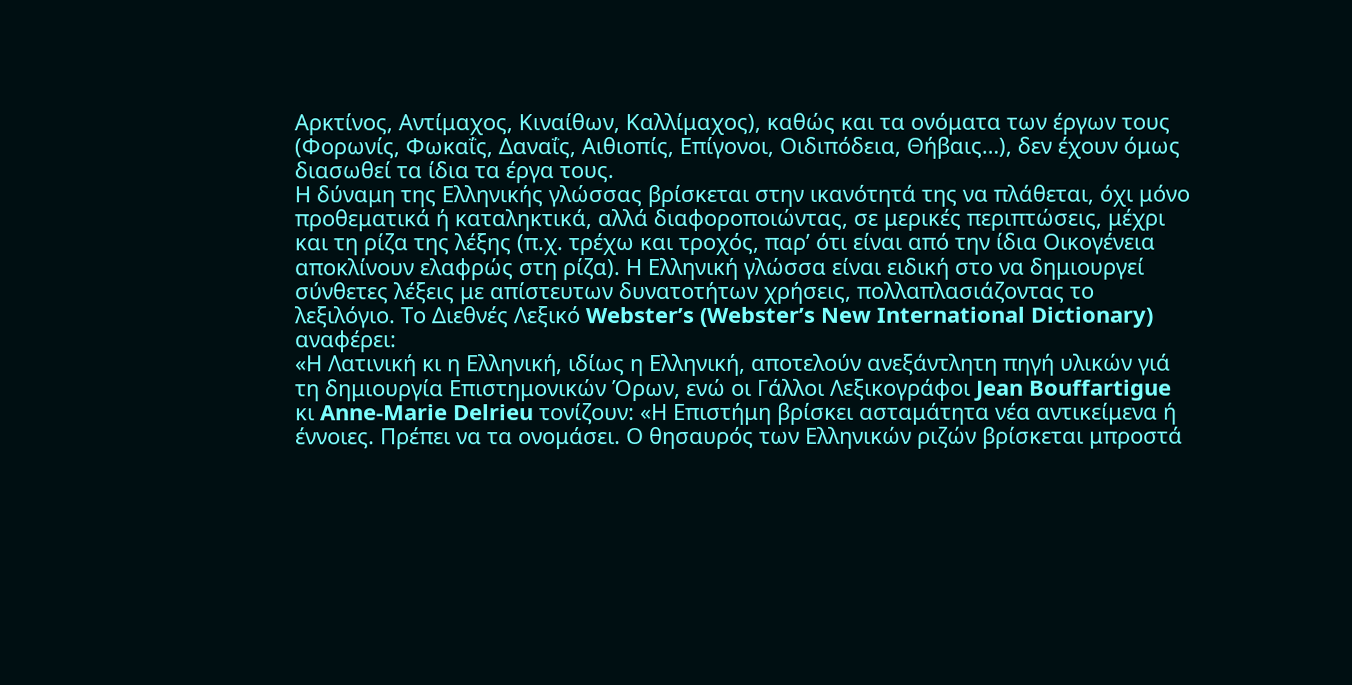Αρκτίνος, Αντίμαχος, Κιναίθων, Καλλίμαχος), καθώς και τα ονόματα των έργων τους (Φορωνίς, Φωκαΐς, Δαναΐς, Αιθιοπίς, Επίγονοι, Οιδιπόδεια, Θήβαις…), δεν έχουν όμως διασωθεί τα ίδια τα έργα τους.
Η δύναμη της Ελληνικής γλώσσας βρίσκεται στην ικανότητά της να πλάθεται, όχι μόνο προθεματικά ή καταληκτικά, αλλά διαφοροποιώντας, σε μερικές περιπτώσεις, μέχρι και τη ρίζα της λέξης (π.χ. τρέχω και τροχός, παρ’ ότι είναι από την ίδια Οικογένεια αποκλίνουν ελαφρώς στη ρίζα). Η Ελληνική γλώσσα είναι ειδική στο να δημιουργεί σύνθετες λέξεις με απίστευτων δυνατοτήτων χρήσεις, πολλαπλασιάζοντας το λεξιλόγιο. Το Διεθνές Λεξικό Webster’s (Webster’s New International Dictionary) αναφέρει:
«Η Λατινική κι η Ελληνική, ιδίως η Ελληνική, αποτελούν ανεξάντλητη πηγή υλικών γιά τη δημιουργία Επιστημονικών Όρων, ενώ οι Γάλλοι Λεξικογράφοι Jean Bouffartigue κι Anne-Marie Delrieu τονίζουν: «Η Επιστήμη βρίσκει ασταμάτητα νέα αντικείμενα ή έννοιες. Πρέπει να τα ονομάσει. Ο θησαυρός των Ελληνικών ριζών βρίσκεται μπροστά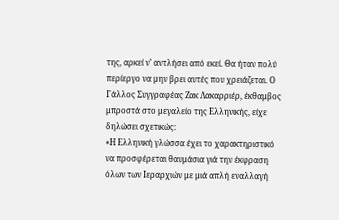της, αρκεί ν’ αντλήσει από εκεί. Θα ήταν πολύ περίεργο να μην βρει αυτές που χρειάζεται. Ο Γάλλος Συγγραφέας Ζακ Λακαρριέρ, έκθαμβος μπροστά στο μεγαλείο της Ελληνικής, είχε δηλώσει σχετικώς:
«Η Ελληνική γλώσσα έχει το χαρακτηριστικό να προσφέρεται θαυμάσια γιά την έκφραση όλων των Ιεραρχιών με μιά απλή εναλλαγή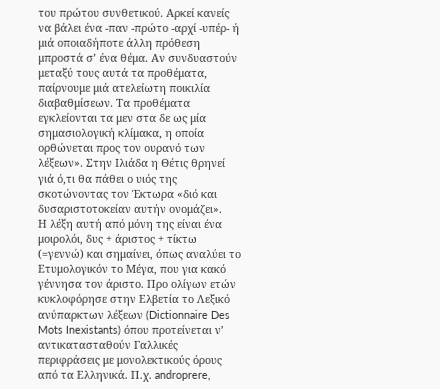του πρώτου συνθετικού. Αρκεί κανείς να βάλει ένα -παν -πρώτο -αρχί -υπέρ- ή μιά οποιαδήποτε άλλη πρόθεση μπροστά σ’ ένα θέμα. Αν συνδυαστούν μεταξύ τους αυτά τα προθέματα, παίρνουμε μιά ατελείωτη ποικιλία διαβαθμίσεων. Τα προθέματα εγκλείονται τα μεν στα δε ως μία σημασιολογική κλίμακα, η οποία ορθώνεται προς τον ουρανό των λέξεων». Στην Ιλιάδα η Θέτις θρηνεί γιά ό,τι θα πάθει ο υιός της σκοτώνοντας τον Έκτωρα «διό και δυσαριστοτοκείαν αυτήν ονομάζει».
Η λέξη αυτή από μόνη της είναι ένα μοιρολόι, δυς + άριστος + τίκτω (=γεννώ) και σημαίνει, όπως αναλύει το Ετυμολογικόν το Μέγα, που για κακό γέννησα τον άριστο. Προ ολίγων ετών κυκλοφόρησε στην Ελβετία το Λεξικό ανύπαρκτων λέξεων (Dictionnaire Des Mots Inexistants) όπου προτείνεται ν’ αντικατασταθούν Γαλλικές περιφράσεις με μονολεκτικούς όρους από τα Ελληνικά. Π.χ. androprere,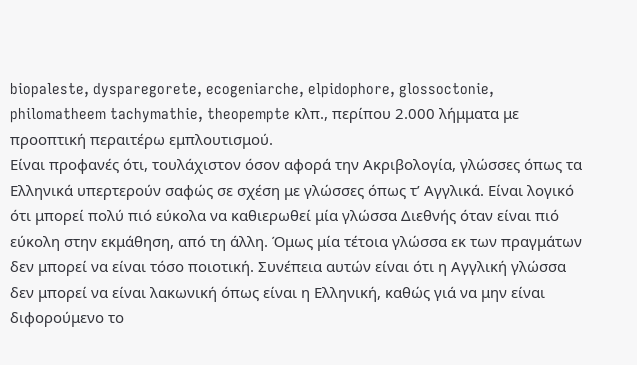biopaleste, dysparegorete, ecogeniarche, elpidophore, glossoctonie, philomatheem tachymathie, theopempte κλπ., περίπου 2.000 λήμματα με προοπτική περαιτέρω εμπλουτισμού.
Είναι προφανές ότι, τουλάχιστον όσον αφορά την Ακριβολογία, γλώσσες όπως τα Ελληνικά υπερτερούν σαφώς σε σχέση με γλώσσες όπως τ’ Αγγλικά. Είναι λογικό ότι μπορεί πολύ πιό εύκολα να καθιερωθεί μία γλώσσα Διεθνής όταν είναι πιό εύκολη στην εκμάθηση, από τη άλλη. Όμως μία τέτοια γλώσσα εκ των πραγμάτων δεν μπορεί να είναι τόσο ποιοτική. Συνέπεια αυτών είναι ότι η Αγγλική γλώσσα δεν μπορεί να είναι λακωνική όπως είναι η Ελληνική, καθώς γιά να μην είναι διφορούμενο το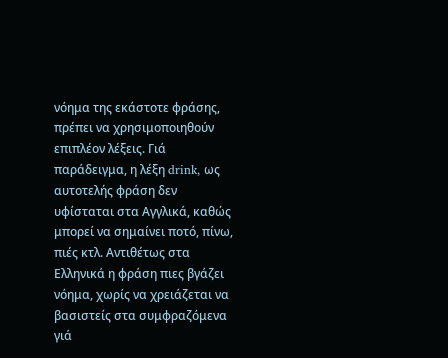νόημα της εκάστοτε φράσης, πρέπει να χρησιμοποιηθούν επιπλέον λέξεις. Γιά παράδειγμα, η λέξη drink, ως αυτοτελής φράση δεν υφίσταται στα Αγγλικά, καθώς μπορεί να σημαίνει ποτό, πίνω, πιές κτλ. Αντιθέτως στα Ελληνικά η φράση πιες βγάζει νόημα, χωρίς να χρειάζεται να βασιστείς στα συμφραζόμενα γιά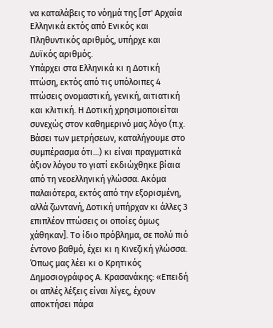να καταλάβεις το νόημά της [στ' Αρχαία Ελληνικά εκτός από Ενικός και Πληθυντικός αριθμός, υπήρχε και Δυϊκός αριθμός.
Υπάρχει στα Ελληνικά κι η Δοτική πτώση, εκτός από τις υπόλοιπες 4 πτώσεις ονομαστική, γενική, αιτιατική και κλιτική. Η Δοτική χρησιμοποιείται συνεχώς στον καθημερινό μας λόγο (π.χ. Βάσει των μετρήσεων, καταλήγουμε στο συμπέρασμα ότι...) κι είναι πραγματικά άξιον λόγου το γιατί εκδιώχθηκε βίαια από τη νεοελληνική γλώσσα. Ακόμα παλαιότερα, εκτός από την εξορισμένη, αλλά ζωντανή, Δοτική υπήρχαν κι άλλες 3 επιπλέον πτώσεις οι οποίες όμως χάθηκαν]. Το ίδιο πρόβλημα, σε πολύ πιό έντονο βαθμό, έχει κι η Κινεζική γλώσσα. Όπως μας λέει κι ο Κρητικός Δημοσιογράφος Α. Κρασανάκης: «Επειδή οι απλές λέξεις είναι λίγες, έχουν αποκτήσει πάρα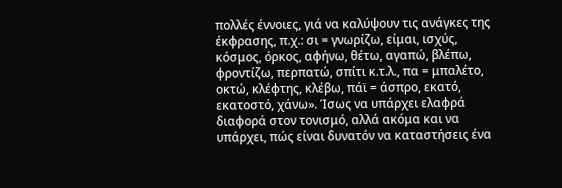πολλές έννοιες, γιά να καλύψουν τις ανάγκες της έκφρασης, π.χ.: σι = γνωρίζω, είμαι, ισχύς, κόσμος, όρκος, αφήνω, θέτω, αγαπώ, βλέπω, φροντίζω, περπατώ, σπίτι κ.τ.λ., πα = μπαλέτο, οκτώ, κλέφτης, κλέβω, πάϊ = άσπρο, εκατό, εκατοστό, χάνω». Ίσως να υπάρχει ελαφρά διαφορά στον τονισμό, αλλά ακόμα και να υπάρχει, πώς είναι δυνατόν να καταστήσεις ένα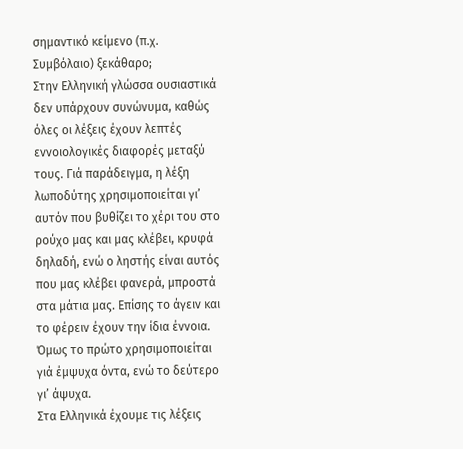σημαντικό κείμενο (π.χ. Συμβόλαιο) ξεκάθαρο;
Στην Ελληνική γλώσσα ουσιαστικά δεν υπάρχουν συνώνυμα, καθώς όλες οι λέξεις έχουν λεπτές εννοιολογικές διαφορές μεταξύ τους. Γιά παράδειγμα, η λέξη λωποδύτης χρησιμοποιείται γι’ αυτόν που βυθίζει το χέρι του στο ρούχο μας και μας κλέβει, κρυφά δηλαδή, ενώ ο ληστής είναι αυτός που μας κλέβει φανερά, μπροστά στα μάτια μας. Επίσης το άγειν και το φέρειν έχουν την ίδια έννοια. Όμως το πρώτο χρησιμοποιείται γιά έμψυχα όντα, ενώ το δεύτερο γι’ άψυχα.
Στα Ελληνικά έχουμε τις λέξεις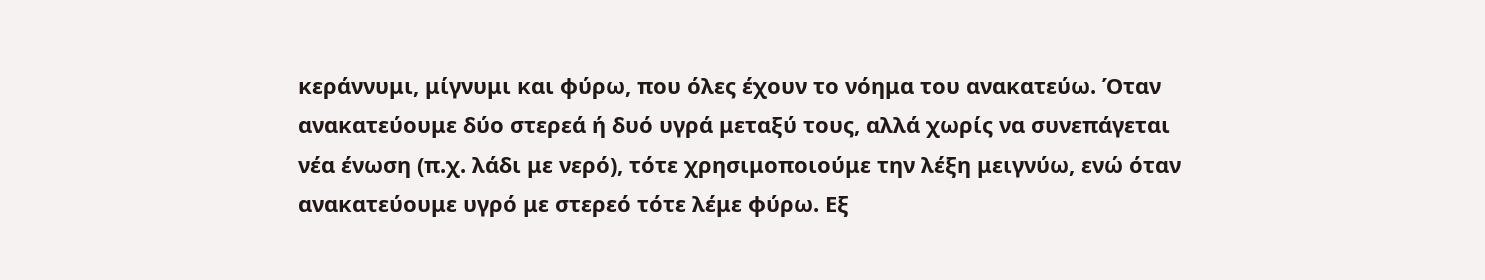κεράννυμι, μίγνυμι και φύρω, που όλες έχουν το νόημα του ανακατεύω. Όταν ανακατεύουμε δύο στερεά ή δυό υγρά μεταξύ τους, αλλά χωρίς να συνεπάγεται νέα ένωση (π.χ. λάδι με νερό), τότε χρησιμοποιούμε την λέξη μειγνύω, ενώ όταν ανακατεύουμε υγρό με στερεό τότε λέμε φύρω. Εξ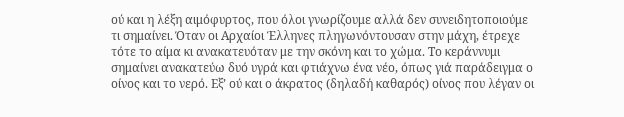ού και η λέξη αιμόφυρτος, που όλοι γνωρίζουμε αλλά δεν συνειδητοποιούμε τι σημαίνει. Όταν οι Αρχαίοι Έλληνες πληγωνόντουσαν στην μάχη, έτρεχε τότε το αίμα κι ανακατευόταν με την σκόνη και το χώμα. Το κεράννυμι σημαίνει ανακατεύω δυό υγρά και φτιάχνω ένα νέο, όπως γιά παράδειγμα ο οίνος και το νερό. Εξ’ ού και ο άκρατος (δηλαδή καθαρός) οίνος που λέγαν οι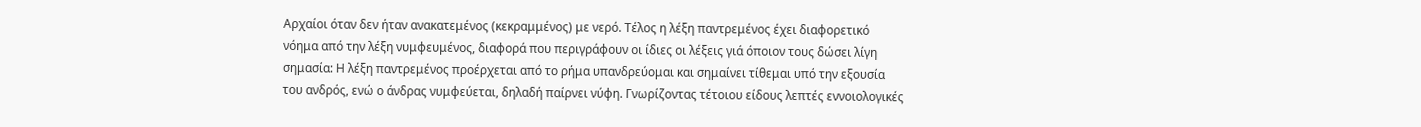Αρχαίοι όταν δεν ήταν ανακατεμένος (κεκραμμένος) με νερό. Τέλος η λέξη παντρεμένος έχει διαφορετικό νόημα από την λέξη νυμφευμένος, διαφορά που περιγράφουν οι ίδιες οι λέξεις γιά όποιον τους δώσει λίγη σημασία: Η λέξη παντρεμένος προέρχεται από το ρήμα υπανδρεύομαι και σημαίνει τίθεμαι υπό την εξουσία του ανδρός, ενώ ο άνδρας νυμφεύεται, δηλαδή παίρνει νύφη. Γνωρίζοντας τέτοιου είδους λεπτές εννοιολογικές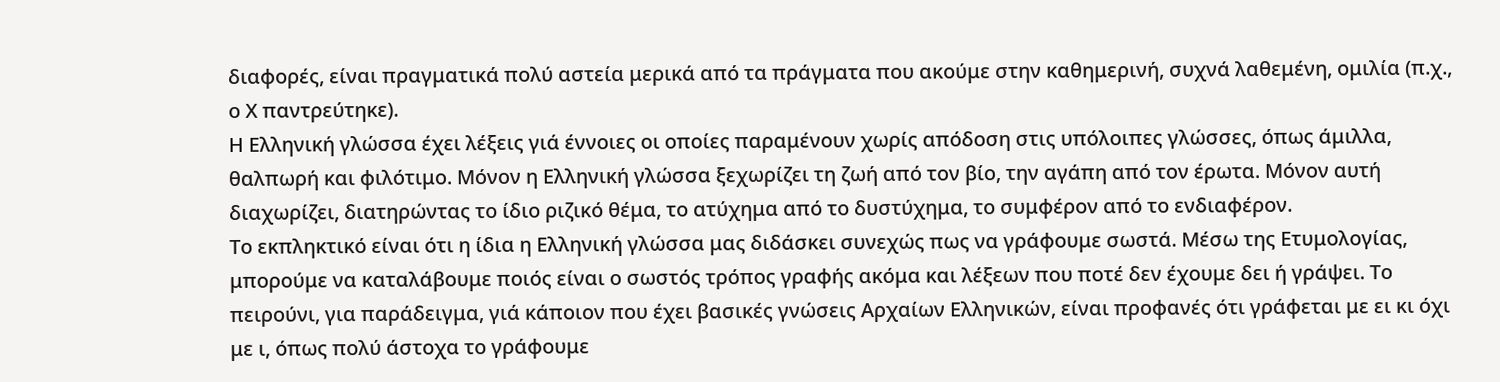διαφορές, είναι πραγματικά πολύ αστεία μερικά από τα πράγματα που ακούμε στην καθημερινή, συχνά λαθεμένη, ομιλία (π.χ., ο Χ παντρεύτηκε).
Η Ελληνική γλώσσα έχει λέξεις γιά έννοιες οι οποίες παραμένουν χωρίς απόδοση στις υπόλοιπες γλώσσες, όπως άμιλλα, θαλπωρή και φιλότιμο. Μόνον η Ελληνική γλώσσα ξεχωρίζει τη ζωή από τον βίο, την αγάπη από τον έρωτα. Μόνον αυτή διαχωρίζει, διατηρώντας το ίδιο ριζικό θέμα, το ατύχημα από το δυστύχημα, το συμφέρον από το ενδιαφέρον.
Το εκπληκτικό είναι ότι η ίδια η Ελληνική γλώσσα μας διδάσκει συνεχώς πως να γράφουμε σωστά. Μέσω της Ετυμολογίας, μπορούμε να καταλάβουμε ποιός είναι ο σωστός τρόπος γραφής ακόμα και λέξεων που ποτέ δεν έχουμε δει ή γράψει. Το πειρούνι, για παράδειγμα, γιά κάποιον που έχει βασικές γνώσεις Αρχαίων Ελληνικών, είναι προφανές ότι γράφεται με ει κι όχι με ι, όπως πολύ άστοχα το γράφουμε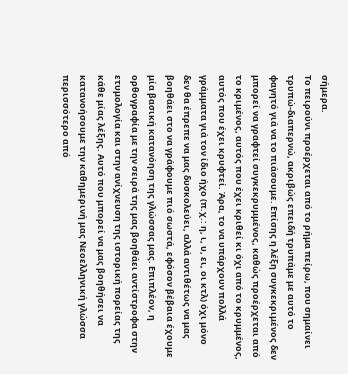σήμερα.
Το πειρούνι προέρχεται από το ρήμα πείρω, που σημαίνει τρυπώ-διαπερνώ, ακριβώς επειδή τρυπάμε με αυτό το φαγητό γιά να το πιάσουμε. Επίσης η λέξη συγκεκριμένος δεν μπορεί να γραφτεί συγκεκρυμμένος, καθώς προέρχεται από το κριμένος, αυτός που έχει κριθεί κι όχι από το κρυμμένος, αυτός που έχει κρυφτεί. Άρα, το να υπάρχουν πολλά γράμματα γιά τον ίδιο ήχο (π.χ.: η, ι, υ, ει, οι κτλ) όχι μόνο δεν θα έπρεπε να μας δυσκολεύει, αλλά αντιθέτως να μας βοηθάει στο να γράφουμε πιό σωστά, εφόσον βέβαια έχουμε μία βασική κατανόηση της γλώσσας μας. Επιπλέον, η ορθογραφία με την σειρά της μας βοηθάει αντίστροφα στην ετυμολογία και στην ανίχνευση της ιστορική πορείας της κάθε μίας λέξης. Αυτό που μπορεί να μας βοηθήσει να κατανοήσουμε την καθημερινή μας Νεοελληνική γλώσσα περισσότερο από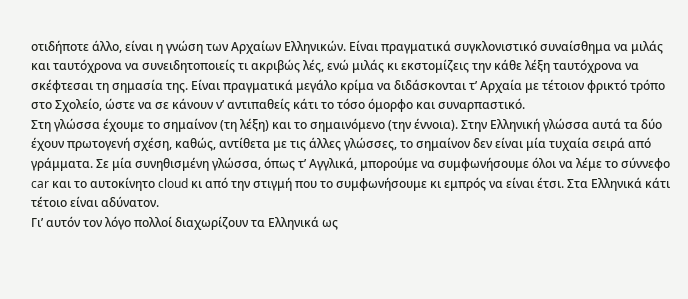οτιδήποτε άλλο, είναι η γνώση των Αρχαίων Ελληνικών. Είναι πραγματικά συγκλονιστικό συναίσθημα να μιλάς και ταυτόχρονα να συνειδητοποιείς τι ακριβώς λές, ενώ μιλάς κι εκστομίζεις την κάθε λέξη ταυτόχρονα να σκέφτεσαι τη σημασία της. Είναι πραγματικά μεγάλο κρίμα να διδάσκονται τ’ Αρχαία με τέτοιον φρικτό τρόπο στο Σχολείο, ώστε να σε κάνουν ν’ αντιπαθείς κάτι το τόσο όμορφο και συναρπαστικό.
Στη γλώσσα έχουμε το σημαίνον (τη λέξη) και το σημαινόμενο (την έννοια). Στην Ελληνική γλώσσα αυτά τα δύο έχουν πρωτογενή σχέση, καθώς, αντίθετα με τις άλλες γλώσσες, το σημαίνον δεν είναι μία τυχαία σειρά από γράμματα. Σε μία συνηθισμένη γλώσσα, όπως τ’ Αγγλικά, μπορούμε να συμφωνήσουμε όλοι να λέμε το σύννεφο car και το αυτοκίνητο cloud κι από την στιγμή που το συμφωνήσουμε κι εμπρός να είναι έτσι. Στα Ελληνικά κάτι τέτοιο είναι αδύνατον.
Γι’ αυτόν τον λόγο πολλοί διαχωρίζουν τα Ελληνικά ως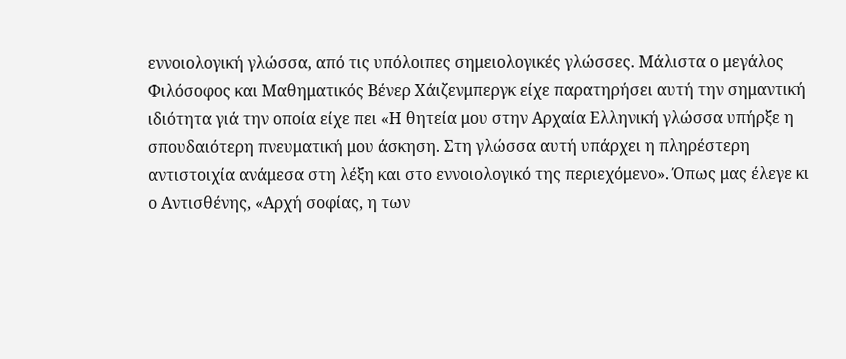εννοιολογική γλώσσα, από τις υπόλοιπες σημειολογικές γλώσσες. Μάλιστα ο μεγάλος Φιλόσοφος και Μαθηματικός Βένερ Χάιζενμπεργκ είχε παρατηρήσει αυτή την σημαντική ιδιότητα γιά την οποία είχε πει «Η θητεία μου στην Αρχαία Ελληνική γλώσσα υπήρξε η σπουδαιότερη πνευματική μου άσκηση. Στη γλώσσα αυτή υπάρχει η πληρέστερη αντιστοιχία ανάμεσα στη λέξη και στο εννοιολογικό της περιεχόμενο». Όπως μας έλεγε κι ο Αντισθένης, «Αρχή σοφίας, η των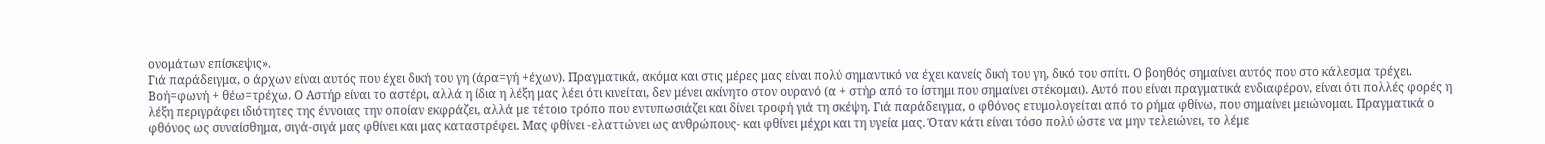ονομάτων επίσκεψις».
Γιά παράδειγμα, ο άρχων είναι αυτός που έχει δική του γη (άρα=γή +έχων). Πραγματικά, ακόμα και στις μέρες μας είναι πολύ σημαντικό να έχει κανείς δική του γη, δικό του σπίτι. Ο βοηθός σημαίνει αυτός που στο κάλεσμα τρέχει. Βοή=φωνή + θέω=τρέχω. Ο Αστήρ είναι το αστέρι, αλλά η ίδια η λέξη μας λέει ότι κινείται, δεν μένει ακίνητο στον ουρανό (α + στήρ από το ίστημι που σημαίνει στέκομαι). Αυτό που είναι πραγματικά ενδιαφέρον, είναι ότι πολλές φορές η λέξη περιγράφει ιδιότητες της έννοιας την οποίαν εκφράζει, αλλά με τέτοιο τρόπο που εντυπωσιάζει και δίνει τροφή γιά τη σκέψη. Γιά παράδειγμα, ο φθόνος ετυμολογείται από το ρήμα φθίνω, που σημαίνει μειώνομαι. Πραγματικά ο φθόνος ως συναίσθημα, σιγά-σιγά μας φθίνει και μας καταστρέφει. Μας φθίνει -ελαττώνει ως ανθρώπους- και φθίνει μέχρι και τη υγεία μας. Όταν κάτι είναι τόσο πολύ ώστε να μην τελειώνει, το λέμε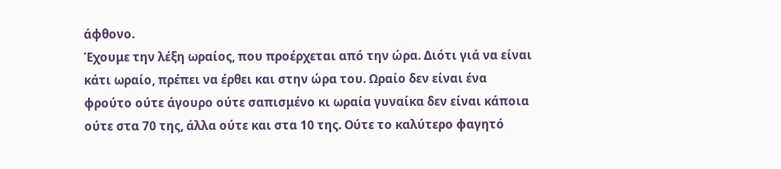άφθονο.
Έχουμε την λέξη ωραίος, που προέρχεται από την ώρα. Διότι γιά να είναι κάτι ωραίο, πρέπει να έρθει και στην ώρα του. Ωραίο δεν είναι ένα φρούτο ούτε άγουρο ούτε σαπισμένο κι ωραία γυναίκα δεν είναι κάποια ούτε στα 70 της, άλλα ούτε και στα 10 της. Ούτε το καλύτερο φαγητό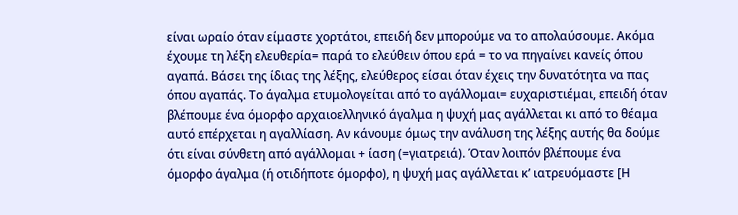είναι ωραίο όταν είμαστε χορτάτοι, επειδή δεν μπορούμε να το απολαύσουμε. Ακόμα έχουμε τη λέξη ελευθερία= παρά το ελεύθειν όπου ερά = το να πηγαίνει κανείς όπου αγαπά. Βάσει της ίδιας της λέξης, ελεύθερος είσαι όταν έχεις την δυνατότητα να πας όπου αγαπάς. Το άγαλμα ετυμολογείται από το αγάλλομαι= ευχαριστιέμαι, επειδή όταν βλέπουμε ένα όμορφο αρχαιοελληνικό άγαλμα η ψυχή μας αγάλλεται κι από το θέαμα αυτό επέρχεται η αγαλλίαση. Αν κάνουμε όμως την ανάλυση της λέξης αυτής θα δούμε ότι είναι σύνθετη από αγάλλομαι + ίαση (=γιατρειά). Όταν λοιπόν βλέπουμε ένα όμορφο άγαλμα (ή οτιδήποτε όμορφο), η ψυχή μας αγάλλεται κ’ ιατρευόμαστε [Η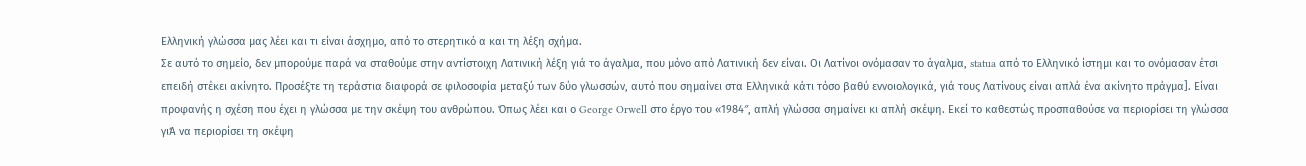Ελληνική γλώσσα μας λέει και τι είναι άσχημο, από το στερητικό α και τη λέξη σχήμα.
Σε αυτό το σημείο, δεν μπορούμε παρά να σταθούμε στην αντίστοιχη Λατινική λέξη γιά το άγαλμα, που μόνο από Λατινική δεν είναι. Οι Λατίνοι ονόμασαν το άγαλμα, statua από το Ελληνικό ίστημι και το ονόμασαν έτσι επειδή στέκει ακίνητο. Προσέξτε τη τεράστια διαφορά σε φιλοσοφία μεταξύ των δύο γλωσσών, αυτό που σημαίνει στα Ελληνικά κάτι τόσο βαθύ εννοιολογικά, γιά τους Λατίνους είναι απλά ένα ακίνητο πράγμα]. Είναι προφανής η σχέση που έχει η γλώσσα με την σκέψη του ανθρώπου. Όπως λέει και ο George Orwell στο έργο του «1984″, απλή γλώσσα σημαίνει κι απλή σκέψη. Εκεί το καθεστώς προσπαθούσε να περιορίσει τη γλώσσα γιΆ να περιορίσει τη σκέψη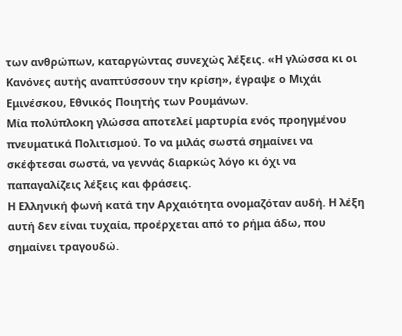των ανθρώπων, καταργώντας συνεχώς λέξεις. «Η γλώσσα κι οι Κανόνες αυτής αναπτύσσουν την κρίση», έγραψε ο Μιχάι Εμινέσκου, Εθνικός Ποιητής των Ρουμάνων.
Μία πολύπλοκη γλώσσα αποτελεί μαρτυρία ενός προηγμένου πνευματικά Πολιτισμού. Το να μιλάς σωστά σημαίνει να σκέφτεσαι σωστά, να γεννάς διαρκώς λόγο κι όχι να παπαγαλίζεις λέξεις και φράσεις.
Η Ελληνική φωνή κατά την Αρχαιότητα ονομαζόταν αυδή. Η λέξη αυτή δεν είναι τυχαία, προέρχεται από το ρήμα άδω, που σημαίνει τραγουδώ.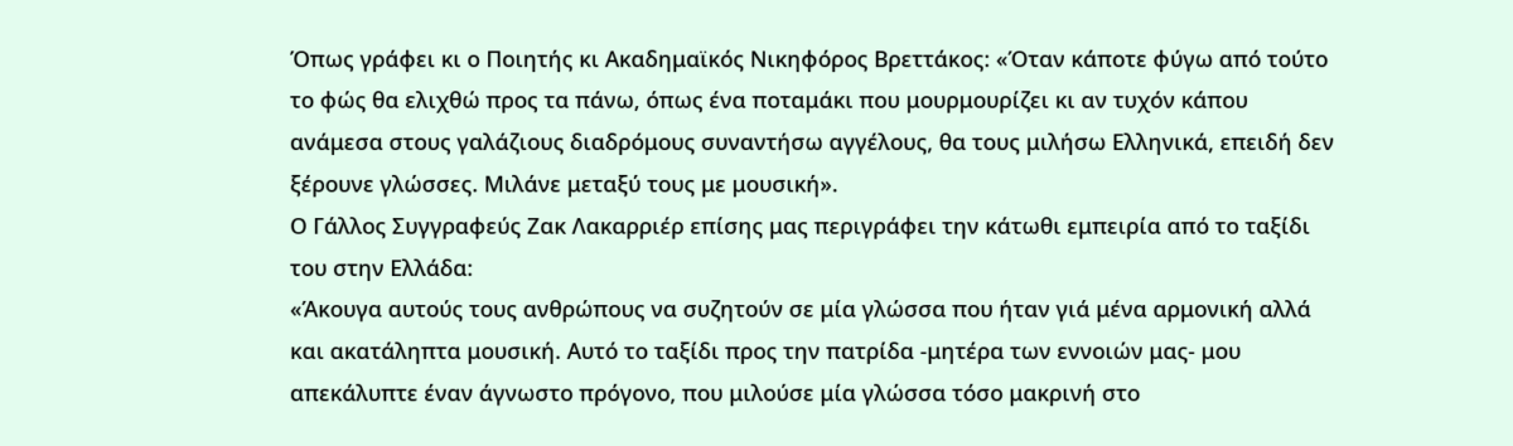Όπως γράφει κι ο Ποιητής κι Ακαδημαϊκός Νικηφόρος Βρεττάκος: «Όταν κάποτε φύγω από τούτο το φώς θα ελιχθώ προς τα πάνω, όπως ένα ποταμάκι που μουρμουρίζει κι αν τυχόν κάπου ανάμεσα στους γαλάζιους διαδρόμους συναντήσω αγγέλους, θα τους μιλήσω Ελληνικά, επειδή δεν ξέρουνε γλώσσες. Μιλάνε μεταξύ τους με μουσική».
Ο Γάλλος Συγγραφεύς Ζακ Λακαρριέρ επίσης μας περιγράφει την κάτωθι εμπειρία από το ταξίδι του στην Ελλάδα:
«Άκουγα αυτούς τους ανθρώπους να συζητούν σε μία γλώσσα που ήταν γιά μένα αρμονική αλλά και ακατάληπτα μουσική. Αυτό το ταξίδι προς την πατρίδα -μητέρα των εννοιών μας- μου απεκάλυπτε έναν άγνωστο πρόγονο, που μιλούσε μία γλώσσα τόσο μακρινή στο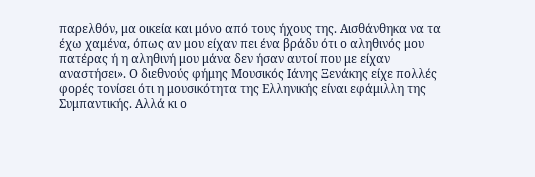παρελθόν, μα οικεία και μόνο από τους ήχους της. Αισθάνθηκα να τα έχω χαμένα, όπως αν μου είχαν πει ένα βράδυ ότι ο αληθινός μου πατέρας ή η αληθινή μου μάνα δεν ήσαν αυτοί που με είχαν αναστήσει». Ο διεθνούς φήμης Μουσικός Ιάνης Ξενάκης είχε πολλές φορές τονίσει ότι η μουσικότητα της Ελληνικής είναι εφάμιλλη της Συμπαντικής. Αλλά κι ο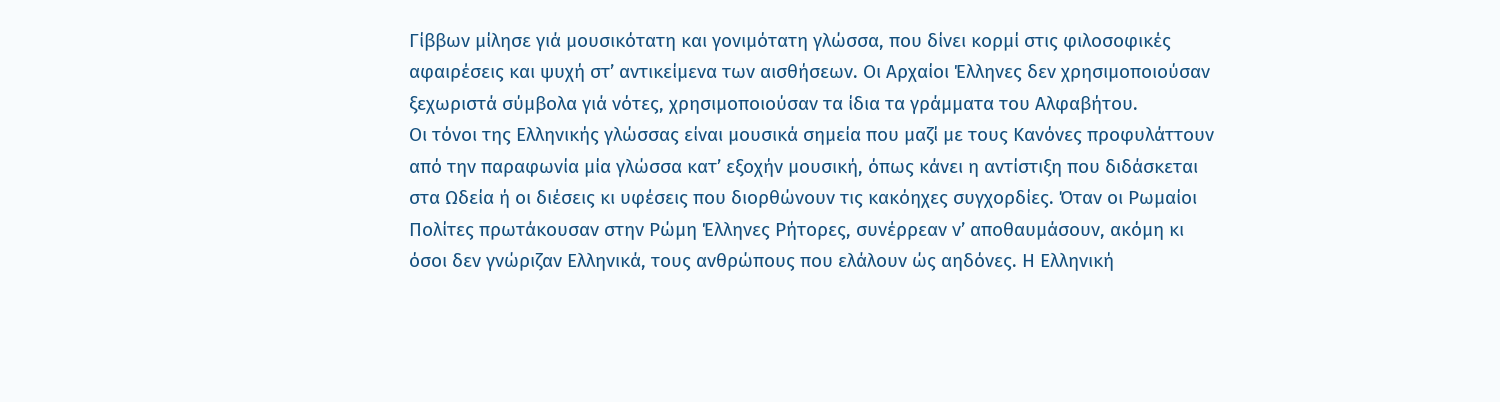Γίββων μίλησε γιά μουσικότατη και γονιμότατη γλώσσα, που δίνει κορμί στις φιλοσοφικές αφαιρέσεις και ψυχή στ’ αντικείμενα των αισθήσεων. Οι Αρχαίοι Έλληνες δεν χρησιμοποιούσαν ξεχωριστά σύμβολα γιά νότες, χρησιμοποιούσαν τα ίδια τα γράμματα του Αλφαβήτου.
Οι τόνοι της Ελληνικής γλώσσας είναι μουσικά σημεία που μαζί με τους Κανόνες προφυλάττουν από την παραφωνία μία γλώσσα κατ’ εξοχήν μουσική, όπως κάνει η αντίστιξη που διδάσκεται στα Ωδεία ή οι διέσεις κι υφέσεις που διορθώνουν τις κακόηχες συγχορδίες. Όταν οι Ρωμαίοι Πολίτες πρωτάκουσαν στην Ρώμη Έλληνες Ρήτορες, συνέρρεαν ν’ αποθαυμάσουν, ακόμη κι όσοι δεν γνώριζαν Ελληνικά, τους ανθρώπους που ελάλουν ώς αηδόνες. Η Ελληνική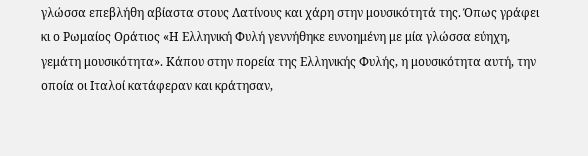γλώσσα επεβλήθη αβίαστα στους Λατίνους και χάρη στην μουσικότητά της. Όπως γράφει κι ο Ρωμαίος Οράτιος «Η Ελληνική Φυλή γεννήθηκε ευνοημένη με μία γλώσσα εύηχη, γεμάτη μουσικότητα». Κάπου στην πορεία της Ελληνικής Φυλής, η μουσικότητα αυτή, την οποία οι Ιταλοί κατάφεραν και κράτησαν,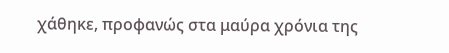χάθηκε, προφανώς στα μαύρα χρόνια της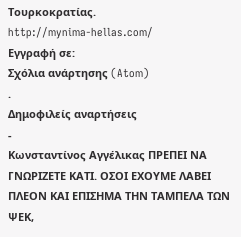Τουρκοκρατίας.
http://mynima-hellas.com/
Εγγραφή σε:
Σχόλια ανάρτησης (Atom)
.
Δημοφιλείς αναρτήσεις
-
Κωνσταντίνος Αγγέλικας ΠΡΕΠΕΙ ΝΑ ΓΝΩΡΙΖΕΤΕ ΚΑΤΙ. ΟΣΟΙ ΕΧΟΥΜΕ ΛΑΒΕΙ ΠΛΕΟΝ ΚΑΙ ΕΠΙΣΗΜΑ ΤΗΝ ΤΑΜΠΕΛΑ ΤΩΝ ΨΕΚ,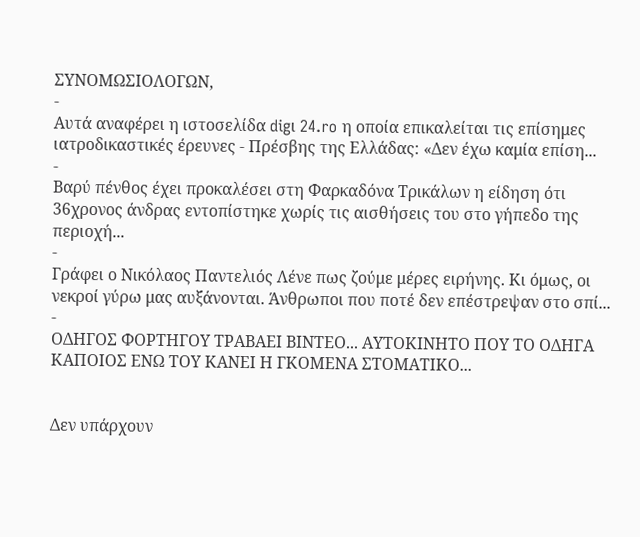ΣΥΝΟΜΩΣΙΟΛΟΓΩΝ,
-
Αυτά αναφέρει η ιστοσελίδα digι 24.ro η οποία επικαλείται τις επίσημες ιατροδικαστικές έρευνες - Πρέσβης της Ελλάδας: «Δεν έχω καμία επίση...
-
Βαρύ πένθος έχει προκαλέσει στη Φαρκαδόνα Τρικάλων η είδηση ότι 36χρονος άνδρας εντοπίστηκε χωρίς τις αισθήσεις του στο γήπεδο της περιοχή...
-
Γράφει ο Νικόλαος Παντελιός Λένε πως ζούμε μέρες ειρήνης. Κι όμως, οι νεκροί γύρω μας αυξάνονται. Άνθρωποι που ποτέ δεν επέστρεψαν στο σπί...
-
ΟΔΗΓΟΣ ΦΟΡΤΗΓΟΥ ΤΡΑΒΑΕΙ ΒΙΝΤΕΟ... ΑΥΤΟΚΙΝΗΤΟ ΠΟΥ ΤΟ ΟΔΗΓΑ ΚΑΠΟΙΟΣ ΕΝΩ ΤΟΥ ΚΑΝΕΙ Η ΓΚΟΜΕΝΑ ΣΤΟΜΑΤΙΚΟ...


Δεν υπάρχουν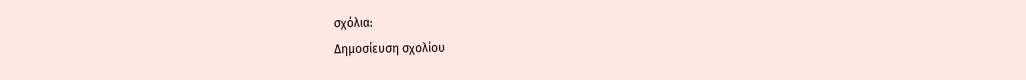σχόλια:
Δημοσίευση σχολίου